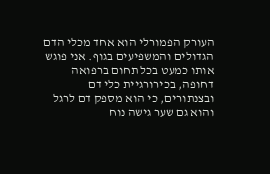העורק הפמורלי הוא אחד מכלי הדם הגדולים והמשפיעים בגוף. אני פוגש אותו כמעט בכל תחום ברפואה דחופה, בכירורגיית כלי דם ובצנתורים, כי הוא מספק דם לרגל והוא גם שער גישה נוח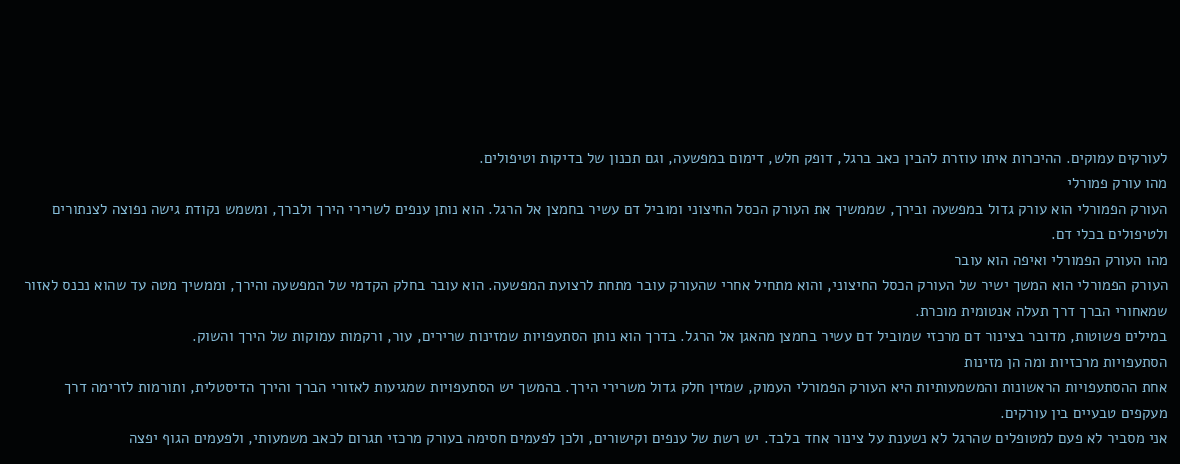לעורקים עמוקים. ההיכרות איתו עוזרת להבין כאב ברגל, דופק חלש, דימום במפשעה, וגם תכנון של בדיקות וטיפולים.
מהו עורק פמורלי
העורק הפמורלי הוא עורק גדול במפשעה ובירך, שממשיך את העורק הכסל החיצוני ומוביל דם עשיר בחמצן אל הרגל. הוא נותן ענפים לשרירי הירך ולברך, ומשמש נקודת גישה נפוצה לצנתורים ולטיפולים בכלי דם.
מהו העורק הפמורלי ואיפה הוא עובר
העורק הפמורלי הוא המשך ישיר של העורק הכסל החיצוני, והוא מתחיל אחרי שהעורק עובר מתחת לרצועת המפשעה. הוא עובר בחלק הקדמי של המפשעה והירך, וממשיך מטה עד שהוא נכנס לאזור שמאחורי הברך דרך תעלה אנטומית מוכרת.
במילים פשוטות, מדובר בצינור דם מרכזי שמוביל דם עשיר בחמצן מהאגן אל הרגל. בדרך הוא נותן הסתעפויות שמזינות שרירים, עור, ורקמות עמוקות של הירך והשוק.
הסתעפויות מרכזיות ומה הן מזינות
אחת ההסתעפויות הראשונות והמשמעותיות היא העורק הפמורלי העמוק, שמזין חלק גדול משרירי הירך. בהמשך יש הסתעפויות שמגיעות לאזורי הברך והירך הדיסטלית, ותורמות לזרימה דרך מעקפים טבעיים בין עורקים.
אני מסביר לא פעם למטופלים שהרגל לא נשענת על צינור אחד בלבד. יש רשת של ענפים וקישורים, ולכן לפעמים חסימה בעורק מרכזי תגרום לכאב משמעותי, ולפעמים הגוף יפצה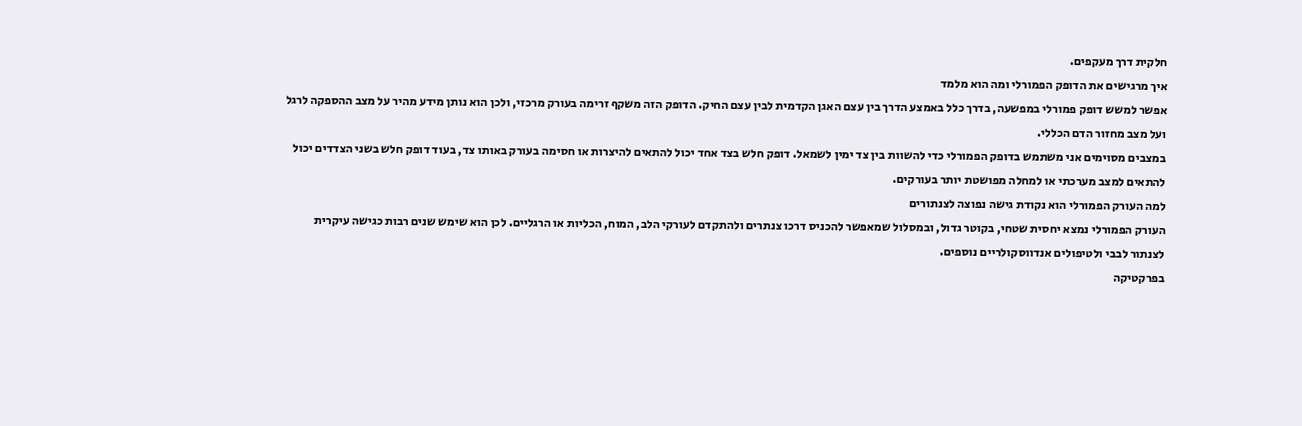חלקית דרך מעקפים.
איך מרגישים את הדופק הפמורלי ומה הוא מלמד
אפשר למשש דופק פמורלי במפשעה, בדרך כלל באמצע הדרך בין עצם האגן הקדמית לבין עצם החיק. הדופק הזה משקף זרימה בעורק מרכזי, ולכן הוא נותן מידע מהיר על מצב ההספקה לרגל ועל מצב מחזור הדם הכללי.
במצבים מסוימים אני משתמש בדופק הפמורלי כדי להשוות בין צד ימין לשמאל. דופק חלש בצד אחד יכול להתאים להיצרות או חסימה בעורק באותו צד, בעוד דופק חלש בשני הצדדים יכול להתאים למצב מערכתי או למחלה מפושטת יותר בעורקים.
למה העורק הפמורלי הוא נקודת גישה נפוצה לצנתורים
העורק הפמורלי נמצא יחסית שטחי, בקוטר גדול, ובמסלול שמאפשר להכניס דרכו צנתרים ולהתקדם לעורקי הלב, המוח, הכליות או הרגליים. לכן הוא שימש שנים רבות כגישה עיקרית לצנתור לבבי ולטיפולים אנדווסקולריים נוספים.
בפרקטיקה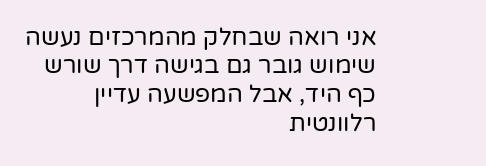אני רואה שבחלק מהמרכזים נעשה שימוש גובר גם בגישה דרך שורש כף היד, אבל המפשעה עדיין רלוונטית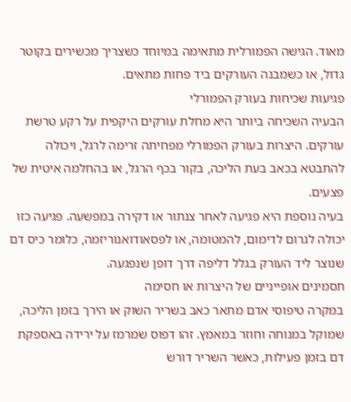מאוד. הגישה הפמורלית מתאימה במיוחד כשצריך מכשירים בקוטר גדול, או כשמבנה העורקים ביד פחות מתאים.
פגיעות שכיחות בעורק הפמורלי
הבעיה השכיחה ביותר היא מחלת עורקים היקפית על רקע טרשת עורקים. היצרות בעורק הפמורלי מפחיתה זרימה לרגל, ויכולה להתבטא בכאב בעת הליכה, בקור בכף הרגל, או בהחלמה איטית של פצעים.
בעיה נוספת היא פגיעה לאחר צנתור או דקירה במפשעה. פגיעה כזו יכולה לגרום לדימום, להמטומה, או לפסאודואנוריזמה, כלומר כיס דם שנוצר ליד העורק בגלל דליפה דרך דופן שנפגעה.
תסמינים אופייניים של היצרות או חסימה
במקרה טיפוסי אדם מתאר כאב בשריר השוק או הירך בזמן הליכה, שמוקל במנוחה וחוזר במאמץ. זהו דפוס שמרמז על ירידה באספקת דם בזמן פעילות, כאשר השריר דורש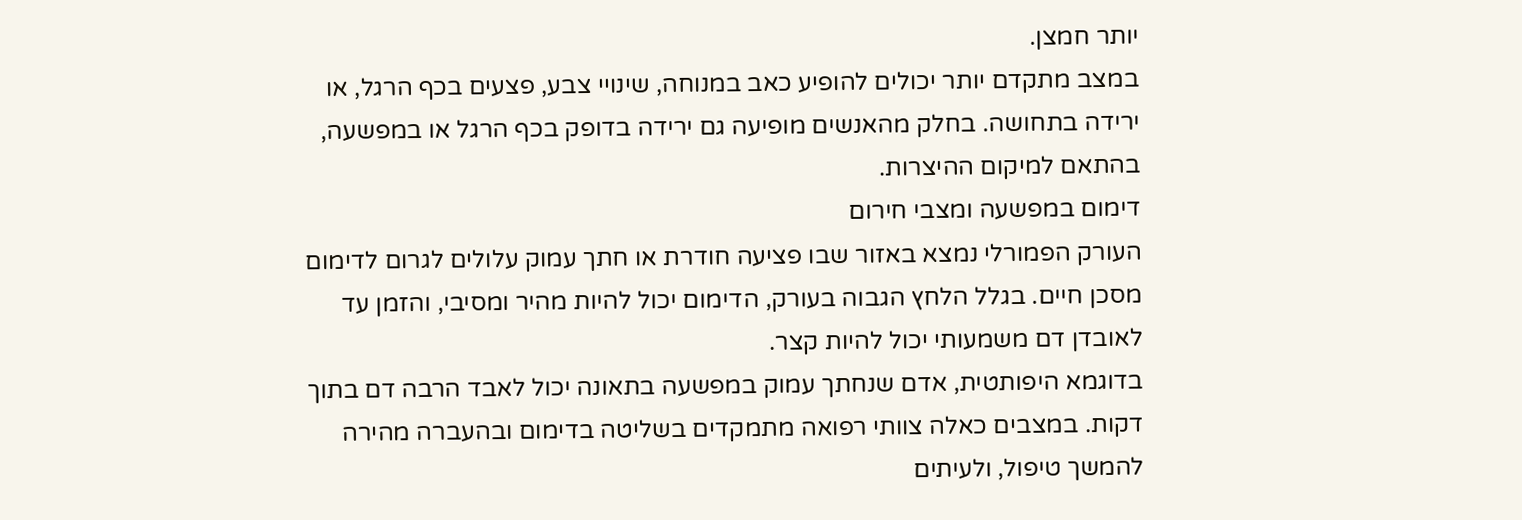יותר חמצן.
במצב מתקדם יותר יכולים להופיע כאב במנוחה, שינויי צבע, פצעים בכף הרגל, או ירידה בתחושה. בחלק מהאנשים מופיעה גם ירידה בדופק בכף הרגל או במפשעה, בהתאם למיקום ההיצרות.
דימום במפשעה ומצבי חירום
העורק הפמורלי נמצא באזור שבו פציעה חודרת או חתך עמוק עלולים לגרום לדימום מסכן חיים. בגלל הלחץ הגבוה בעורק, הדימום יכול להיות מהיר ומסיבי, והזמן עד לאובדן דם משמעותי יכול להיות קצר.
בדוגמא היפותטית, אדם שנחתך עמוק במפשעה בתאונה יכול לאבד הרבה דם בתוך דקות. במצבים כאלה צוותי רפואה מתמקדים בשליטה בדימום ובהעברה מהירה להמשך טיפול, ולעיתים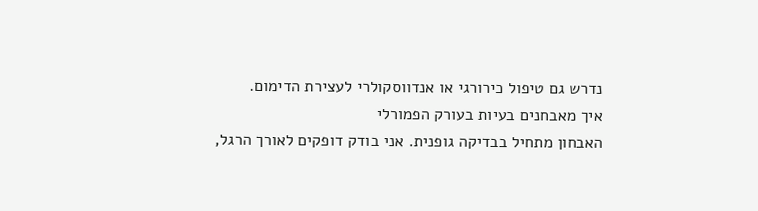נדרש גם טיפול כירורגי או אנדווסקולרי לעצירת הדימום.
איך מאבחנים בעיות בעורק הפמורלי
האבחון מתחיל בבדיקה גופנית. אני בודק דופקים לאורך הרגל,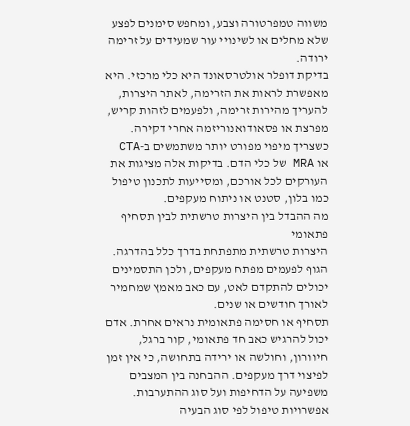משווה טמפרטורה וצבע, ומחפש סימנים לפצע שלא מחלים או לשינויי עור שמעידים על זרימה ירודה.
בדיקת דופלר אולטרסאונד היא כלי מרכזי. היא מאפשרת לראות את הזרימה, לאתר היצרות, להעריך מהירות זרימה, ולפעמים לזהות קריש, מפרצת או פסאודואנוריזמה אחרי דקירה.
כשצריך מיפוי מפורט יותר משתמשים ב-CTA או MRA של כלי הדם. בדיקות אלה מציגות את העורקים לכל אורכם, ומסייעות לתכנון טיפול כמו בלון, סטנט או ניתוח מעקפים.
מה ההבדל בין היצרות טרשתית לבין תסחיף פתאומי
היצרות טרשתית מתפתחת בדרך כלל בהדרגה. הגוף לפעמים מפתח מעקפים, ולכן התסמינים יכולים להתקדם לאט, עם כאב מאמץ שמחמיר לאורך חודשים או שנים.
תסחיף או חסימה פתאומית נראים אחרת. אדם יכול להרגיש כאב חד פתאומי, קור ברגל, חיוורון, וחולשה או ירידה בתחושה, כי אין זמן לפיצוי דרך מעקפים. ההבחנה בין המצבים משפיעה על הדחיפות ועל סוג ההתערבות.
אפשרויות טיפול לפי סוג הבעיה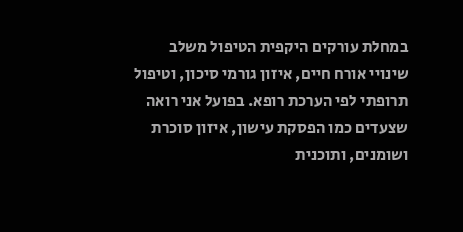במחלת עורקים היקפית הטיפול משלב שינויי אורח חיים, איזון גורמי סיכון, וטיפול תרופתי לפי הערכת רופא. בפועל אני רואה שצעדים כמו הפסקת עישון, איזון סוכרת ושומנים, ותוכנית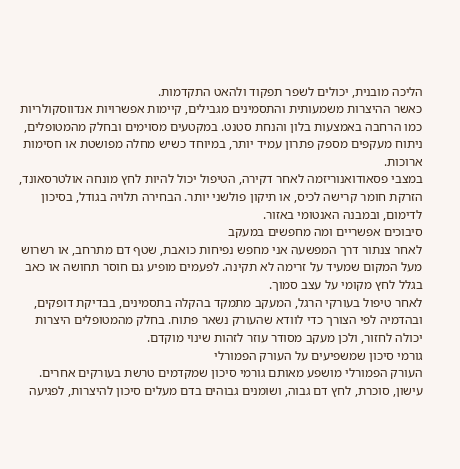הליכה מובנית, יכולים לשפר תפקוד ולהאט התקדמות.
כאשר ההיצרות משמעותית והתסמינים מגבילים, קיימות אפשרויות אנדווסקולריות כמו הרחבה באמצעות בלון והנחת סטנט. במקטעים מסוימים ובחלק מהמטופלים, ניתוח מעקפים מספק פתרון עמיד יותר, במיוחד כשיש מחלה מפושטת או חסימות ארוכות.
במצבי פסאודואנוריזמה לאחר דקירה, הטיפול יכול להיות לחץ מונחה אולטרסאונד, הזרקת חומר קרישה לכיס, או תיקון פולשני יותר. הבחירה תלויה בגודל, בסיכון לדימום, ובמבנה האנטומי באזור.
סיבוכים אפשריים ומה מחפשים במעקב
לאחר צנתור דרך המפשעה אני מחפש נפיחות כואבת, שטף דם מתרחב, או רשרוש מעל המקום שמעיד על זרימה לא תקינה. לפעמים מופיע גם חוסר תחושה או כאב בגלל לחץ מקומי על עצב סמוך.
לאחר טיפול בעורקי הרגל, המעקב מתמקד בהקלה בתסמינים, בבדיקת דופקים, ובהדמיה לפי הצורך כדי לוודא שהעורק נשאר פתוח. בחלק מהמטופלים היצרות יכולה לחזור, ולכן מעקב מסודר עוזר לזהות שינוי מוקדם.
גורמי סיכון שמשפיעים על העורק הפמורלי
העורק הפמורלי מושפע מאותם גורמי סיכון שמקדמים טרשת בעורקים אחרים. עישון, סוכרת, לחץ דם גבוה, ושומנים גבוהים בדם מעלים סיכון להיצרות, לפגיעה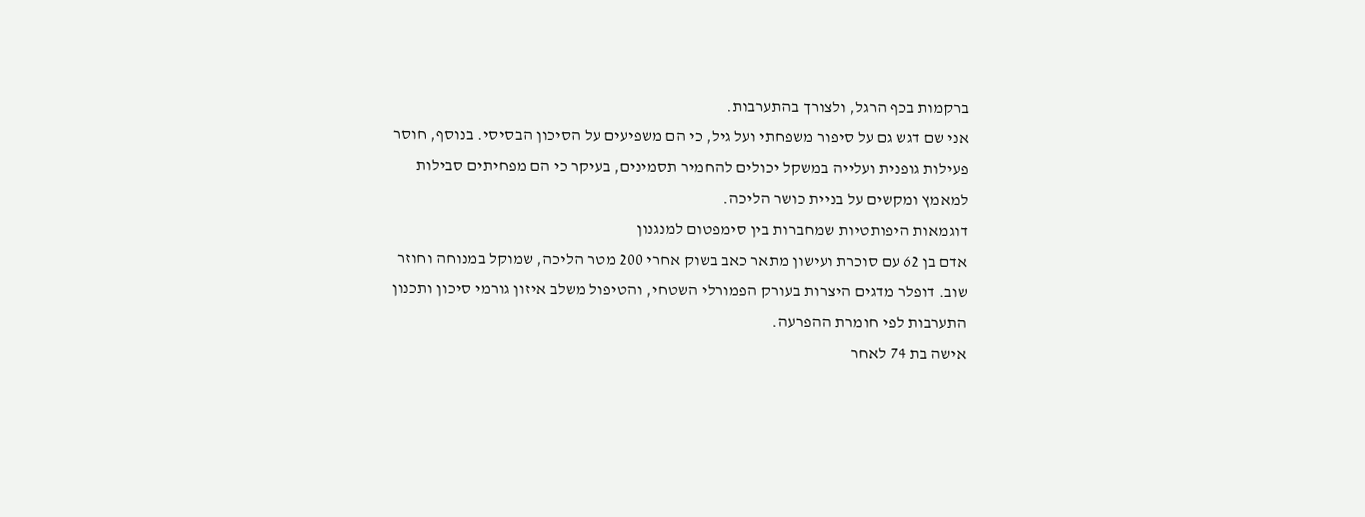ברקמות בכף הרגל, ולצורך בהתערבות.
אני שם דגש גם על סיפור משפחתי ועל גיל, כי הם משפיעים על הסיכון הבסיסי. בנוסף, חוסר פעילות גופנית ועלייה במשקל יכולים להחמיר תסמינים, בעיקר כי הם מפחיתים סבילות למאמץ ומקשים על בניית כושר הליכה.
דוגמאות היפותטיות שמחברות בין סימפטום למנגנון
אדם בן 62 עם סוכרת ועישון מתאר כאב בשוק אחרי 200 מטר הליכה, שמוקל במנוחה וחוזר שוב. דופלר מדגים היצרות בעורק הפמורלי השטחי, והטיפול משלב איזון גורמי סיכון ותכנון התערבות לפי חומרת ההפרעה.
אישה בת 74 לאחר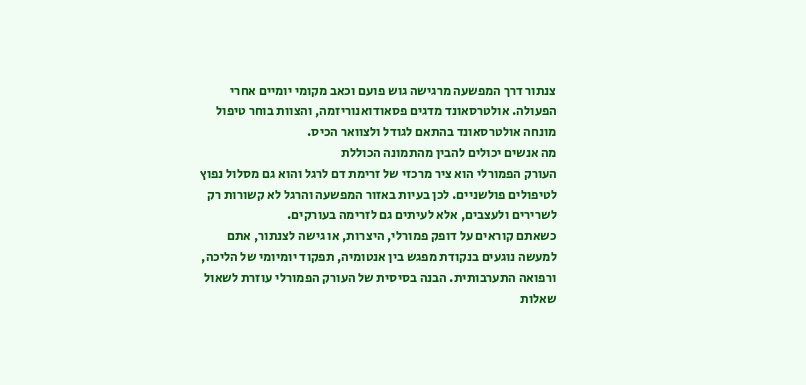צנתור דרך המפשעה מרגישה גוש פועם וכאב מקומי יומיים אחרי הפעולה. אולטרסאונד מדגים פסאודואנוריזמה, והצוות בוחר טיפול מונחה אולטרסאונד בהתאם לגודל ולצוואר הכיס.
מה אנשים יכולים להבין מהתמונה הכוללת
העורק הפמורלי הוא ציר מרכזי של זרימת דם לרגל והוא גם מסלול נפוץ לטיפולים פולשניים. לכן בעיות באזור המפשעה והרגל לא קשורות רק לשרירים ולעצבים, אלא לעיתים גם לזרימה בעורקים.
כשאתם קוראים על דופק פמורלי, היצרות, או גישה לצנתור, אתם למעשה נוגעים בנקודת מפגש בין אנטומיה, תפקוד יומיומי של הליכה, ורפואה התערבותית. הבנה בסיסית של העורק הפמורלי עוזרת לשאול שאלות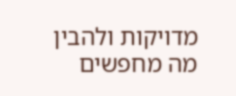מדויקות ולהבין מה מחפשים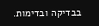בבדיקה ובדימות.